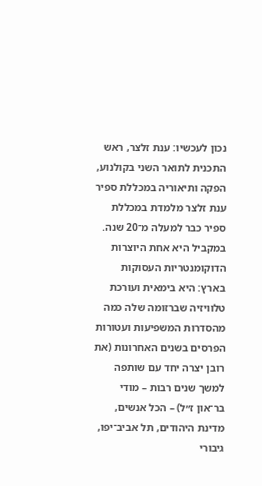נכון לעכשיו: ענת זלצר, ראש התכנית לתואר השני בקולנוע, הפקה ותיאוריה במכללת ספיר
ענת זלצר מלמדת במכללת ספיר כבר למעלה מ־20 שנה. במקביל היא אחת היוצרות הדוקומנטריות העסוקות בארץ: היא בימאית ועורכת טלוויזיה שברזומה שלה כמה מהסדרות המשפיעות ועטורות הפרסים בשנים האחרונות (את רובן יצרה יחד עם שותפה למשך שנים רבות – מודי בר־און ז״ל) – הכל אנשים, מדינת היהודים, תל אביב־יפו, גיבורי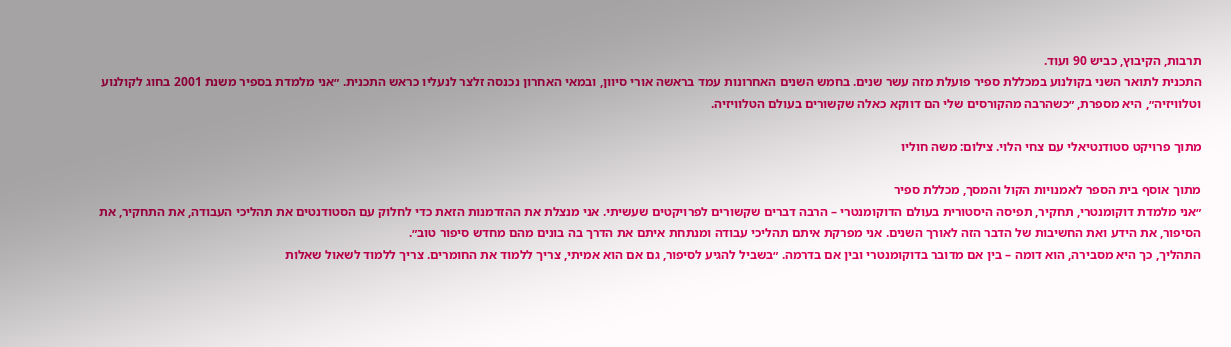תרבות, הקיבוץ, כביש 90 ועוד.
התכנית לתואר השני בקולנוע במכללת ספיר פועלת מזה עשר שנים. בחמש השנים האחרונות עמד בראשה אורי סיוון, ובמאי האחרון נכנסה זלצר לנעליו כראש התכנית. ״אני מלמדת בספיר משנת 2001 בחוג לקולנוע וטלוויזיה״, היא מספרת, ״כשהרבה מהקורסים שלי הם דווקא כאלה שקשורים בעולם הטלוויזיה.

מתוך פרויקט סטודנטיאלי עם צחי הלוי. צילום: משה חוליו

מתוך אוסף בית הספר לאמנויות הקול והמסך, מכללת ספיר
״אני מלמדת דוקומנטרי, תחקיר, תפיסה היסטורית בעולם הדוקומנטרי – הרבה דברים שקשורים לפרויקטים שעשיתי. אני מנצלת את ההזדמנות הזאת כדי לחלוק עם הסטודנטים את תהליכי העבודה, את התחקיר, את הסיפור, את הידע ואת החשיבות של הדבר הזה לאורך השנים. אני מפרקת איתם תהליכי עבודה ומנתחת איתם את הדרך בה בונים מהם מחדש סיפור טוב״.
התהליך, כך היא מסבירה, הוא דומה – בין אם מדובר בדוקומנטרי ובין אם בדרמה. ״בשביל להגיע לסיפור, גם אם הוא אמיתי, צריך ללמוד את החומרים. צריך ללמוד לשאול שאלות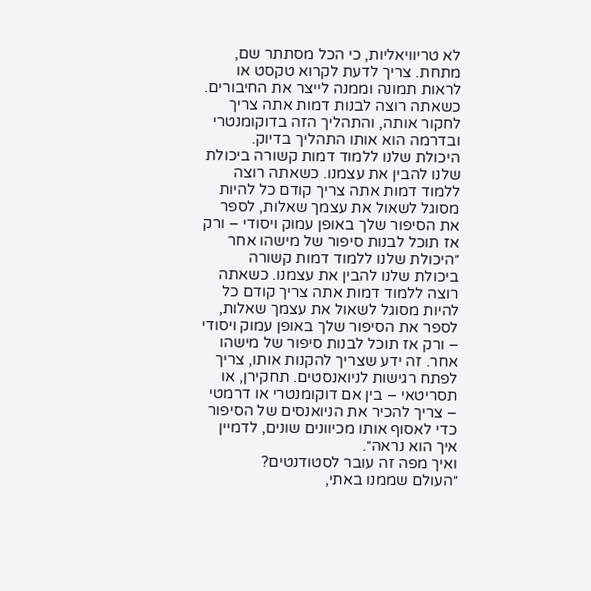לא טריוויאליות, כי הכל מסתתר שם, מתחת. צריך לדעת לקרוא טקסט או לראות תמונה וממנה לייצר את החיבורים. כשאתה רוצה לבנות דמות אתה צריך לחקור אותה, והתהליך הזה בדוקומנטרי ובדרמה הוא אותו התהליך בדיוק.
היכולת שלנו ללמוד דמות קשורה ביכולת שלנו להבין את עצמנו. כשאתה רוצה ללמוד דמות אתה צריך קודם כל להיות מסוגל לשאול את עצמך שאלות, לספר את הסיפור שלך באופן עמוק ויסודי – ורק אז תוכל לבנות סיפור של מישהו אחר
״היכולת שלנו ללמוד דמות קשורה ביכולת שלנו להבין את עצמנו. כשאתה רוצה ללמוד דמות אתה צריך קודם כל להיות מסוגל לשאול את עצמך שאלות, לספר את הסיפור שלך באופן עמוק ויסודי – ורק אז תוכל לבנות סיפור של מישהו אחר. זה ידע שצריך להקנות אותו, צריך לפתח רגישות לניואנסטים. תחקירן, או תסריטאי – בין אם דוקומנטרי או דרמטי – צריך להכיר את הניואנסים של הסיפור כדי לאסוף אותו מכיוונים שונים, לדמיין איך הוא נראה״.
ואיך מפה זה עובר לסטודנטים?
״העולם שממנו באתי,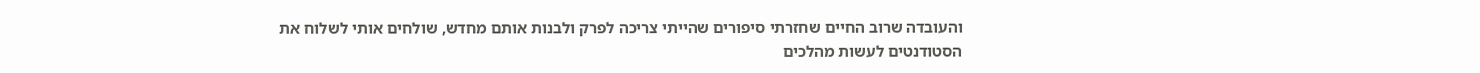והעובדה שרוב החיים שחזרתי סיפורים שהייתי צריכה לפרק ולבנות אותם מחדש, שולחים אותי לשלוח את הסטודנטים לעשות מהלכים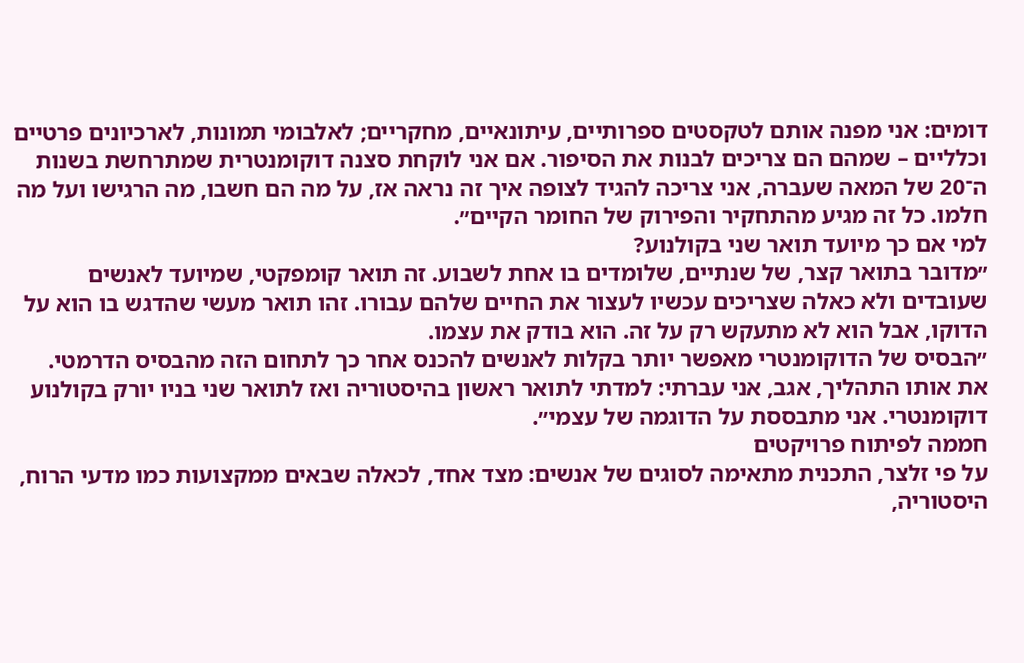דומים: אני מפנה אותם לטקסטים ספרותיים, עיתונאיים, מחקריים; לאלבומי תמונות, לארכיונים פרטיים וכלליים – שמהם הם צריכים לבנות את הסיפור. אם אני לוקחת סצנה דוקומנטרית שמתרחשת בשנות ה־20 של המאה שעברה, אני צריכה להגיד לצופה איך זה נראה אז, על מה הם חשבו, מה הרגישו ועל מה חלמו. כל זה מגיע מהתחקיר והפירוק של החומר הקיים״.
למי אם כך מיועד תואר שני בקולנוע?
״מדובר בתואר קצר, של שנתיים, שלומדים בו אחת לשבוע. זה תואר קומפקטי, שמיועד לאנשים שעובדים ולא כאלה שצריכים עכשיו לעצור את החיים שלהם עבורו. זהו תואר מעשי שהדגש בו הוא על הדוקו, אבל הוא לא מתעקש רק על זה. הוא בודק את עצמו.
״הבסיס של הדוקומנטרי מאפשר יותר בקלות לאנשים להכנס אחר כך לתחום הזה מהבסיס הדרמטי. את אותו התהליך, אגב, אני עברתי: למדתי לתואר ראשון בהיסטוריה ואז לתואר שני בניו יורק בקולנוע דוקומנטרי. אני מתבססת על הדוגמה של עצמי״.
חממה לפיתוח פרויקטים
על פי זלצר, התכנית מתאימה לסוגים של אנשים: מצד אחד, לכאלה שבאים ממקצועות כמו מדעי הרוח, היסטוריה,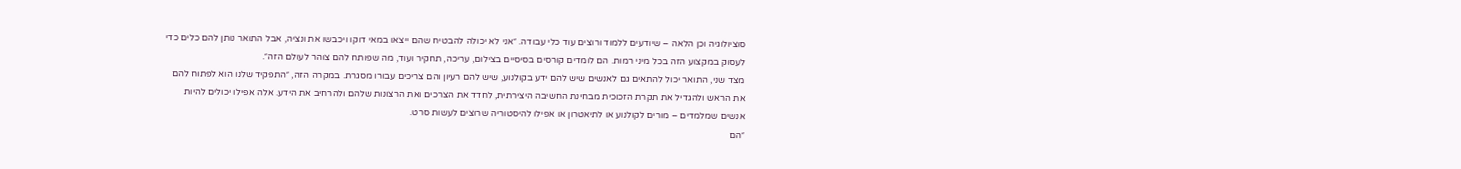סוציולוגיה וכן הלאה – שיודעים ללמוד ורוצים עוד כלי עבודה. ״אני לא יכולה להבטיח שהם ייצאו במאי דוקו ויכבשו את ונציה, אבל התואר נותן להם כלים כדי לעסוק במקצוע הזה בכל מיני רמות. הם לומדים קורסים בסיסיים בצילום, עריכה, תחקיר ועוד, מה שפותח להם צוהר לעולם הזה״.
מצד שני, התואר יכול להתאים גם לאנשים שיש להם ידע בקולנוע, שיש להם רעיון והם צריכים עבורו מסגרת. במקרה הזה, ״התפקיד שלנו הוא לפתוח להם את הראש ולהגדיל את תקרת הזכוכית מבחינת החשיבה היצירתית, לחדד את הצרכים ואת הרצונות שלהם ולהרחיב את הידע. אלה אפילו יכולים להיות אנשים שמלמדים – מורים לקולנוע או לתיאטרון או אפילו להיסטוריה שרוצים לעשות סרט.
״הם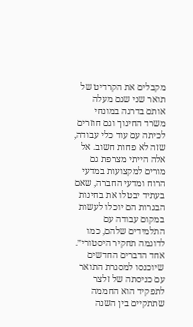מקבלים את הקרדיט של תואר שני שגם מעלה אותם בדרגה במונחי משרד החינוך וגם חוזרים לכיתה עם עוד כלי עבודה, שזה לא פחות חשוב. אל אלה הייתי מצרפת גם מורים למקצועות במדעי הרוח ומדעי החברה, שאם בעתיד יבטלו את בחינות הבגרות הם יוכלו לעשות במקום עבודה עם התלמידים שלהם, כמו לדוגמה תחקיר היסטורי״.
אחד הדברים החדשים שיוכנסו למסגרת התואר עם כניסתה של זלצר לתפקיד הוא החממה שתתקיים בין השנה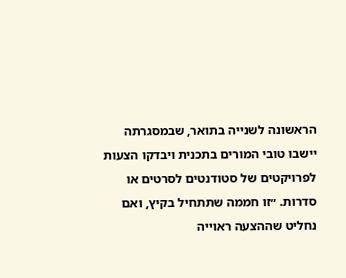הראשונה לשנייה בתואר, שבמסגרתה יישבו טובי המורים בתכנית ויבדקו הצעות לפרויקטים של סטודנטים לסרטים או סדרות. ״זו חממה שתתחיל בקיץ, ואם נחליט שההצעה ראוייה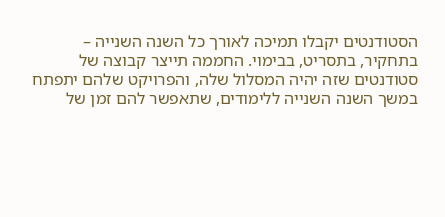הסטודנטים יקבלו תמיכה לאורך כל השנה השנייה – בתחקיר, בתסריט, בבימוי. החממה תייצר קבוצה של סטודנטים שזה יהיה המסלול שלה, והפרויקט שלהם יתפתח במשך השנה השנייה ללימודים, שתאפשר להם זמן של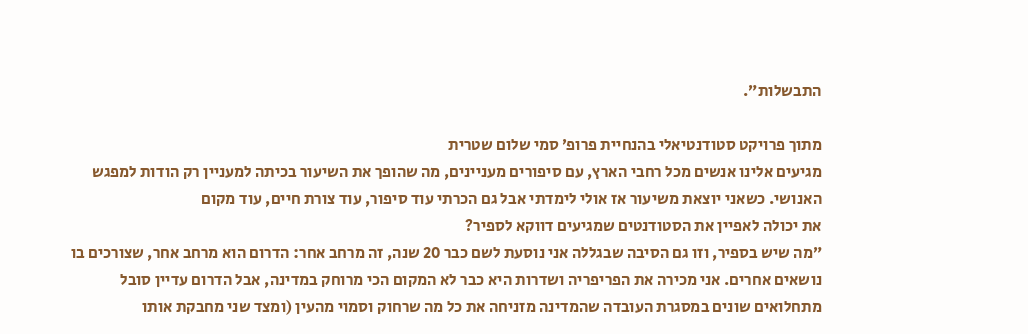התבשלות״.

מתוך פרויקט סטודנטיאלי בהנחיית פרופ׳ סמי שלום שטרית
מגיעים אלינו אנשים מכל רחבי הארץ, עם סיפורים מעניינים, מה שהופך את השיעור בכיתה למעניין רק הודות למפגש האנושי. כשאני יוצאת משיעור אז אולי לימדתי אבל גם הכרתי עוד סיפור, עוד צורת חיים, עוד מקום
את יכולה לאפיין את הסטודנטים שמגיעים דווקא לספיר?
״מה שיש בספיר, וזו גם הסיבה שבגללה אני נוסעת לשם כבר 20 שנה, זה מרחב אחר: הדרום הוא מרחב אחר, שצורכים בו נושאים אחרים. אני מכירה את הפריפריה ושדרות היא כבר לא המקום הכי מרוחק במדינה, אבל הדרום עדיין סובל מתחלואים שונים במסגרת העובדה שהמדינה מזניחה את כל מה שרחוק וסמוי מהעין (ומצד שני מחבקת אותו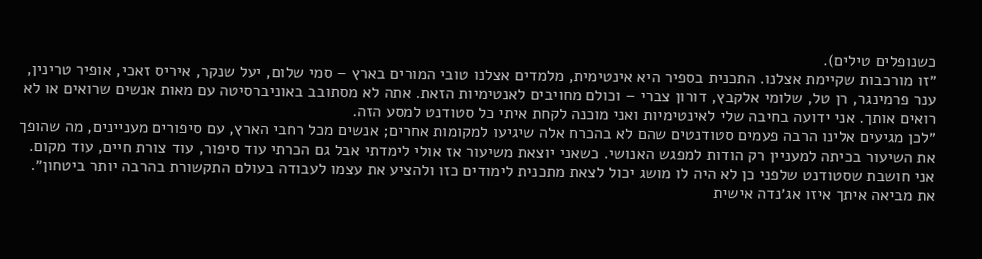כשנופלים טילים).
״זו מורכבות שקיימת אצלנו. התכנית בספיר היא אינטימית, מלמדים אצלנו טובי המורים בארץ – סמי שלום, יעל שנקר, איריס זאכי, אופיר טרינין, ענר פרמינגר, רן טל, שלומי אלקבץ, דורון צברי – וכולם מחויבים לאנטימיות הזאת. אתה לא מסתובב באוניברסיטה עם מאות אנשים שרואים או לא רואים אותך. אני ידועה בחיבה שלי לאינטימיות ואני מוכנה לקחת איתי כל סטודנט למסע הזה.
״לכן מגיעים אלינו הרבה פעמים סטודנטים שהם לא בהכרח אלה שיגיעו למקומות אחרים; אנשים מכל רחבי הארץ, עם סיפורים מעניינים, מה שהופך את השיעור בכיתה למעניין רק הודות למפגש האנושי. כשאני יוצאת משיעור אז אולי לימדתי אבל גם הכרתי עוד סיפור, עוד צורת חיים, עוד מקום. אני חושבת שסטודנט שלפני כן לא היה לו מושג יכול לצאת מתכנית לימודים כזו ולהציע את עצמו לעבודה בעולם התקשורת בהרבה יותר ביטחון״.
את מביאה איתך איזו אג׳נדה אישית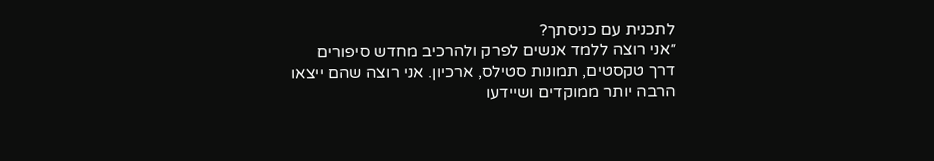לתכנית עם כניסתך?
״אני רוצה ללמד אנשים לפרק ולהרכיב מחדש סיפורים דרך טקסטים, תמונות סטילס, ארכיון. אני רוצה שהם ייצאו הרבה יותר ממוקדים ושיידעו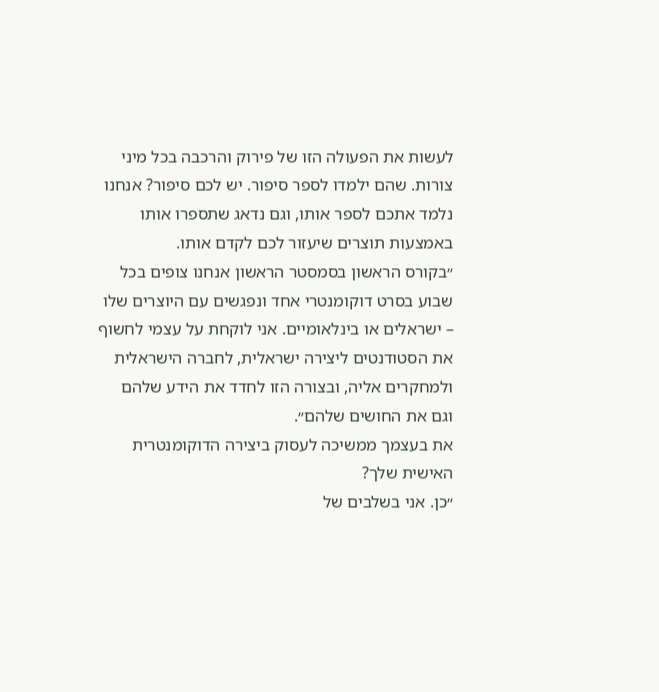לעשות את הפעולה הזו של פירוק והרכבה בכל מיני צורות. שהם ילמדו לספר סיפור. יש לכם סיפור? אנחנו נלמד אתכם לספר אותו, וגם נדאג שתספרו אותו באמצעות תוצרים שיעזור לכם לקדם אותו.
״בקורס הראשון בסמסטר הראשון אנחנו צופים בכל שבוע בסרט דוקומנטרי אחד ונפגשים עם היוצרים שלו – ישראלים או בינלאומיים. אני לוקחת על עצמי לחשוף את הסטודנטים ליצירה ישראלית, לחברה הישראלית ולמחקרים אליה, ובצורה הזו לחדד את הידע שלהם וגם את החושים שלהם״.
את בעצמך ממשיכה לעסוק ביצירה הדוקומנטרית האישית שלך?
״כן. אני בשלבים של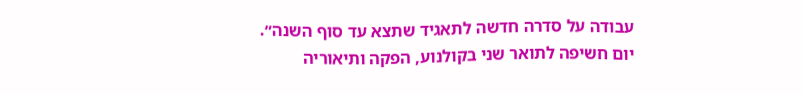עבודה על סדרה חדשה לתאגיד שתצא עד סוף השנה״.
יום חשיפה לתואר שני בקולנוע, הפקה ותיאוריה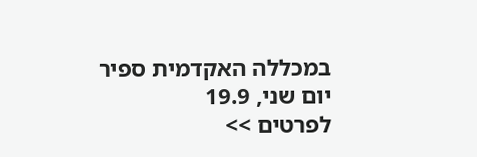במכללה האקדמית ספיר
יום שני, 19.9
לפרטים >>